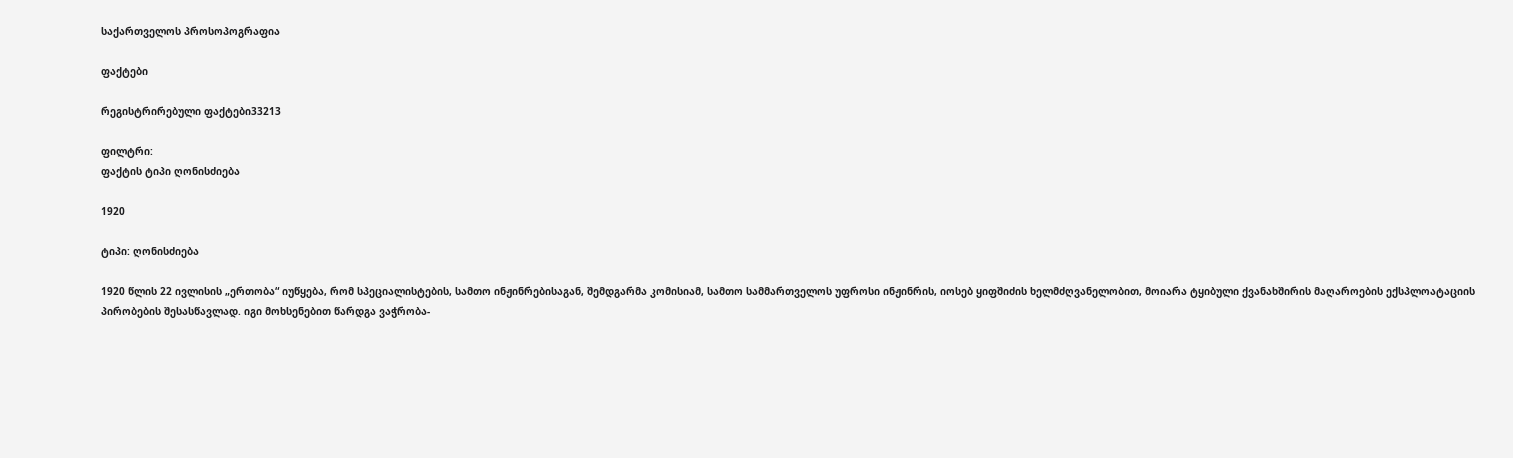საქართველოს პროსოპოგრაფია

ფაქტები

რეგისტრირებული ფაქტები33213

ფილტრი:
ფაქტის ტიპი ღონისძიება

1920

ტიპი: ღონისძიება

1920 წლის 22 ივლისის „ერთობა“ იუწყება, რომ სპეციალისტების, სამთო ინჟინრებისაგან, შემდგარმა კომისიამ, სამთო სამმართველოს უფროსი ინჟინრის, იოსებ ყიფშიძის ხელმძღვანელობით, მოიარა ტყიბული ქვანახშირის მაღაროების ექსპლოატაციის პირობების შესასწავლად. იგი მოხსენებით წარდგა ვაჭრობა-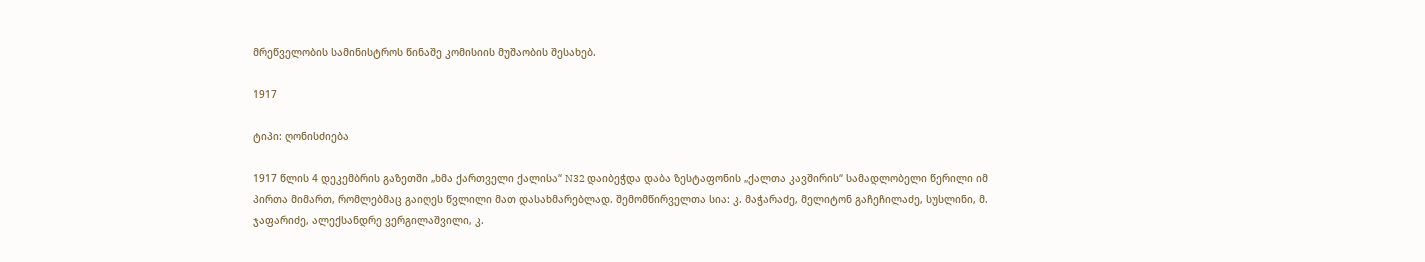მრეწველობის სამინისტროს წინაშე კომისიის მუშაობის შესახებ.

1917

ტიპი: ღონისძიება

1917 წლის 4 დეკემბრის გაზეთში „ხმა ქართველი ქალისა“ N32 დაიბეჭდა დაბა ზესტაფონის „ქალთა კავშირის“ სამადლობელი წერილი იმ პირთა მიმართ, რომლებმაც გაიღეს წვლილი მათ დასახმარებლად. შემომწირველთა სია: კ. მაჭარაძე, მელიტონ გაჩეჩილაძე, სუსლინი, მ. ჯაფარიძე, ალექსანდრე ვერგილაშვილი, კ.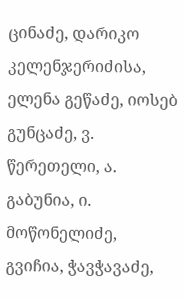ცინაძე, დარიკო კელენჯერიძისა, ელენა გეწაძე, იოსებ გუნცაძე, ვ. წერეთელი, ა. გაბუნია, ი. მოწონელიძე, გვიჩია, ჭავჭავაძე,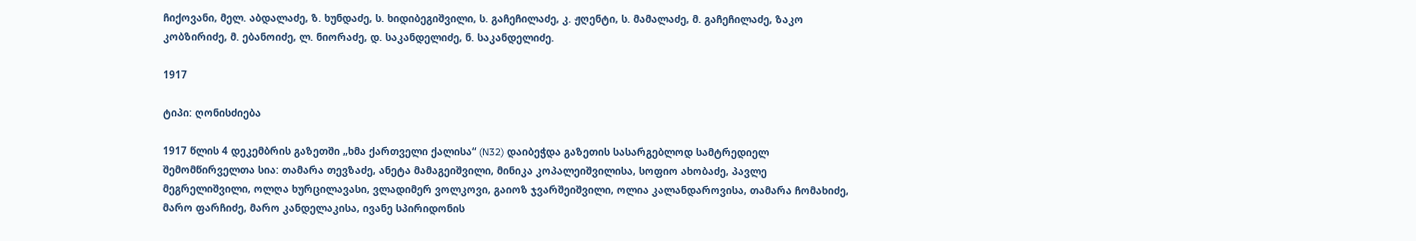ჩიქოვანი, მელ. აბდალაძე, ზ. ხუნდაძე, ს. ხიდიბეგიშვილი, ს. გაჩეჩილაძე, კ. ჟღენტი, ს. მამალაძე, მ. გაჩეჩილაძე, ზაკო კობზირიძე, მ. ებანოიძე, ლ. ნიორაძე, დ. საკანდელიძე, ნ. საკანდელიძე.

1917

ტიპი: ღონისძიება

1917 წლის 4 დეკემბრის გაზეთში „ხმა ქართველი ქალისა“ (N32) დაიბეჭდა გაზეთის სასარგებლოდ სამტრედიელ შემომწირველთა სია: თამარა თევზაძე, ანეტა მამაგეიშვილი, მინიკა კოპალეიშვილისა, სოფიო ახობაძე, პავლე მეგრელიშვილი, ოლღა ხურცილავასი, ვლადიმერ ვოლკოვი, გაიოზ ჯვარშეიშვილი, ოლია კალანდაროვისა, თამარა ჩომახიძე, მარო ფარჩიძე, მარო კანდელაკისა, ივანე სპირიდონის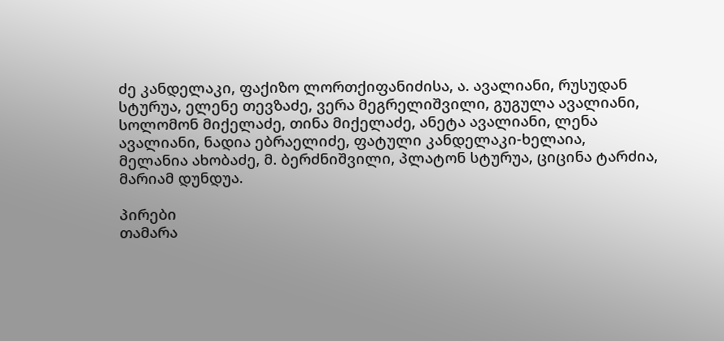ძე კანდელაკი, ფაქიზო ლორთქიფანიძისა, ა. ავალიანი, რუსუდან სტურუა, ელენე თევზაძე, ვერა მეგრელიშვილი, გუგულა ავალიანი, სოლომონ მიქელაძე, თინა მიქელაძე, ანეტა ავალიანი, ლენა ავალიანი, ნადია ებრაელიძე, ფატული კანდელაკი-ხელაია, მელანია ახობაძე, მ. ბერძნიშვილი, პლატონ სტურუა, ციცინა ტარძია, მარიამ დუნდუა.

პირები
თამარა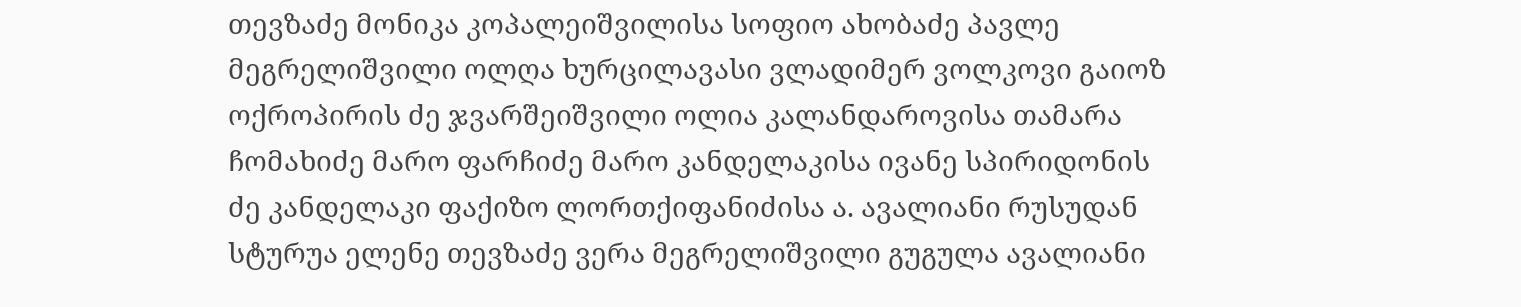თევზაძე მონიკა კოპალეიშვილისა სოფიო ახობაძე პავლე მეგრელიშვილი ოლღა ხურცილავასი ვლადიმერ ვოლკოვი გაიოზ ოქროპირის ძე ჯვარშეიშვილი ოლია კალანდაროვისა თამარა ჩომახიძე მარო ფარჩიძე მარო კანდელაკისა ივანე სპირიდონის ძე კანდელაკი ფაქიზო ლორთქიფანიძისა ა. ავალიანი რუსუდან სტურუა ელენე თევზაძე ვერა მეგრელიშვილი გუგულა ავალიანი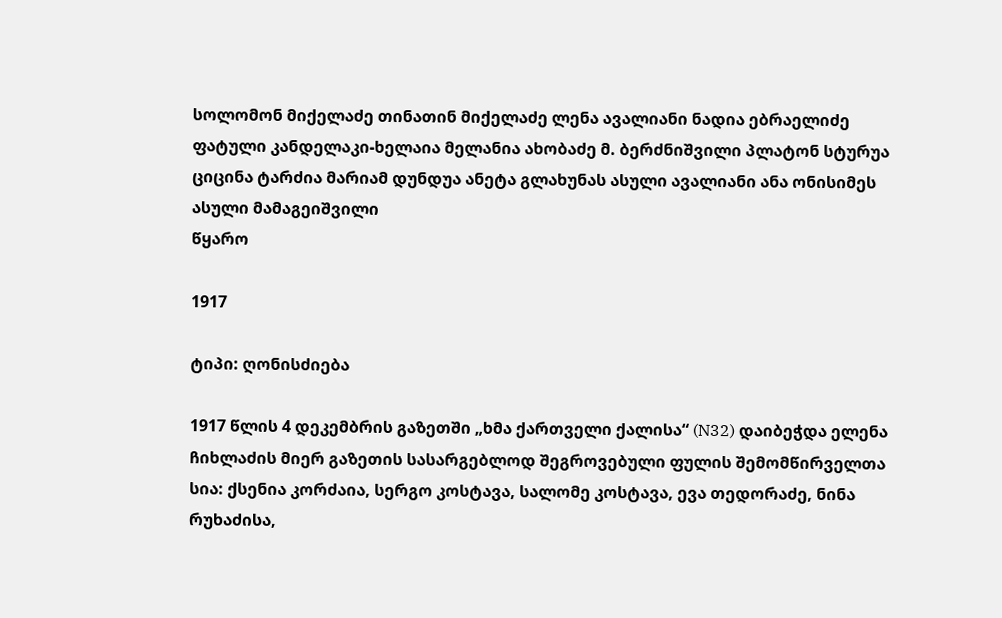სოლომონ მიქელაძე თინათინ მიქელაძე ლენა ავალიანი ნადია ებრაელიძე ფატული კანდელაკი-ხელაია მელანია ახობაძე მ. ბერძნიშვილი პლატონ სტურუა ციცინა ტარძია მარიამ დუნდუა ანეტა გლახუნას ასული ავალიანი ანა ონისიმეს ასული მამაგეიშვილი
წყარო

1917

ტიპი: ღონისძიება

1917 წლის 4 დეკემბრის გაზეთში „ხმა ქართველი ქალისა“ (N32) დაიბეჭდა ელენა ჩიხლაძის მიერ გაზეთის სასარგებლოდ შეგროვებული ფულის შემომწირველთა სია: ქსენია კორძაია, სერგო კოსტავა, სალომე კოსტავა, ევა თედორაძე, ნინა რუხაძისა,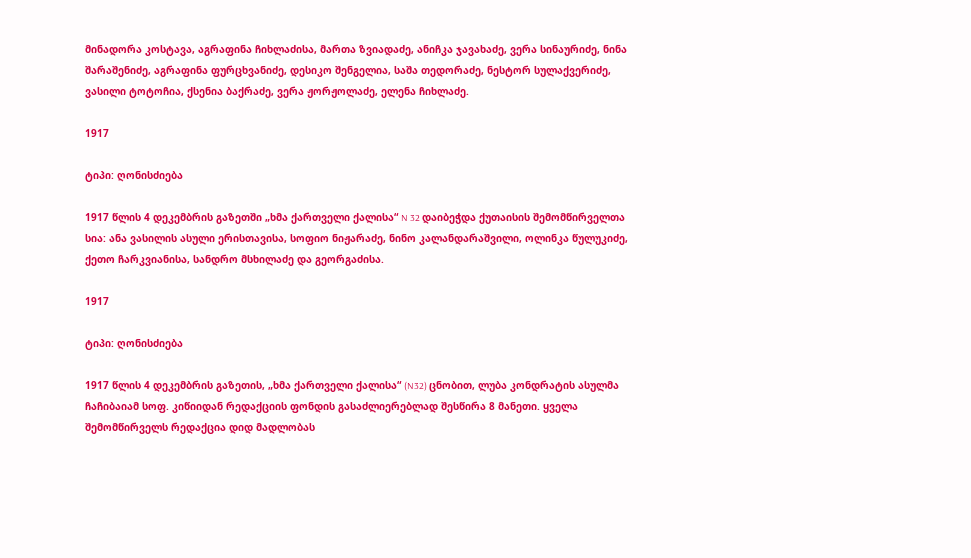მინადორა კოსტავა, აგრაფინა ჩიხლაძისა, მართა ზვიადაძე, ანიჩკა ჯავახაძე, ვერა სინაურიძე, ნინა შარაშენიძე, აგრაფინა ფურცხვანიძე, დესიკო შენგელია, საშა თედორაძე, ნესტორ სულაქვერიძე, ვასილი ტოტოჩია, ქსენია ბაქრაძე, ვერა ჟორჟოლაძე, ელენა ჩიხლაძე.

1917

ტიპი: ღონისძიება

1917 წლის 4 დეკემბრის გაზეთში „ხმა ქართველი ქალისა“ N 32 დაიბეჭდა ქუთაისის შემომწირველთა სია: ანა ვასილის ასული ერისთავისა, სოფიო ნიჟარაძე, ნინო კალანდარაშვილი, ოლინკა წულუკიძე, ქეთო ჩარკვიანისა, სანდრო მსხილაძე და გეორგაძისა.

1917

ტიპი: ღონისძიება

1917 წლის 4 დეკემბრის გაზეთის, „ხმა ქართველი ქალისა“ (N32) ცნობით, ლუბა კონდრატის ასულმა ჩაჩიბაიამ სოფ. კიწიიდან რედაქციის ფონდის გასაძლიერებლად შესწირა 8 მანეთი. ყველა შემომწირველს რედაქცია დიდ მადლობას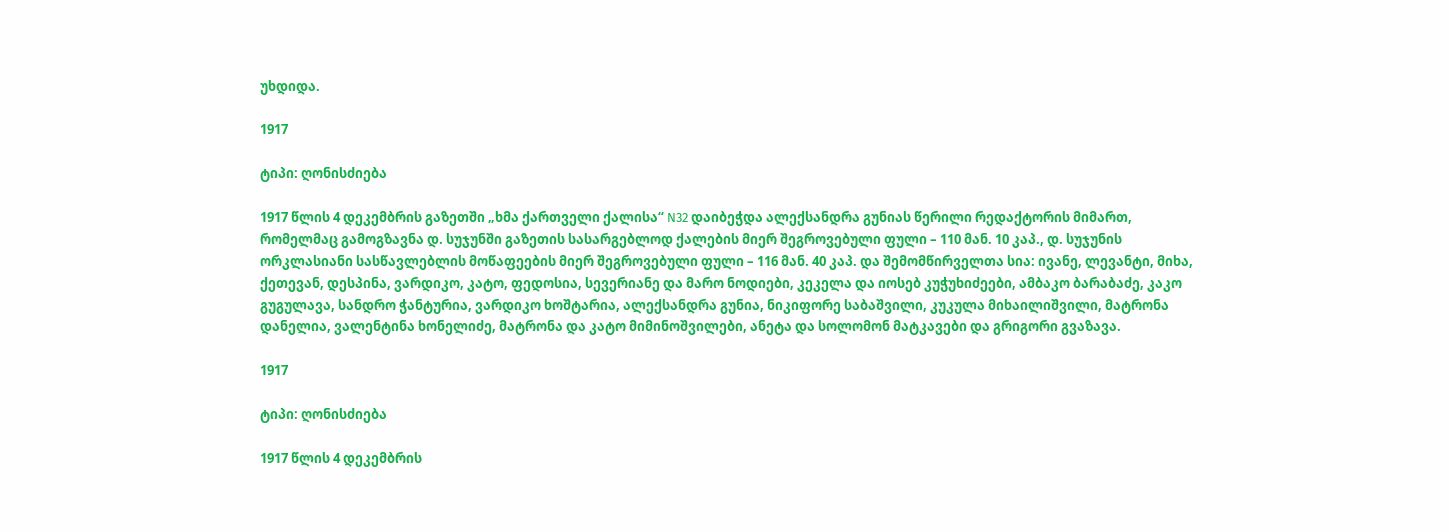უხდიდა.

1917

ტიპი: ღონისძიება

1917 წლის 4 დეკემბრის გაზეთში „ხმა ქართველი ქალისა“ N32 დაიბეჭდა ალექსანდრა გუნიას წერილი რედაქტორის მიმართ, რომელმაც გამოგზავნა დ. სუჯუნში გაზეთის სასარგებლოდ ქალების მიერ შეგროვებული ფული – 110 მან. 10 კაპ., დ. სუჯუნის ორკლასიანი სასწავლებლის მოწაფეების მიერ შეგროვებული ფული – 116 მან. 40 კაპ. და შემომწირველთა სია: ივანე, ლევანტი, მიხა, ქეთევან, დესპინა, ვარდიკო, კატო, ფედოსია, სევერიანე და მარო ნოდიები, კეკელა და იოსებ კუჭუხიძეები, ამბაკო ბარაბაძე, კაკო გუგულავა, სანდრო ჭანტურია, ვარდიკო ხოშტარია, ალექსანდრა გუნია, ნიკიფორე საბაშვილი, კუკულა მიხაილიშვილი, მატრონა დანელია, ვალენტინა ხონელიძე, მატრონა და კატო მიმინოშვილები, ანეტა და სოლომონ მატკავები და გრიგორი გვაზავა.

1917

ტიპი: ღონისძიება

1917 წლის 4 დეკემბრის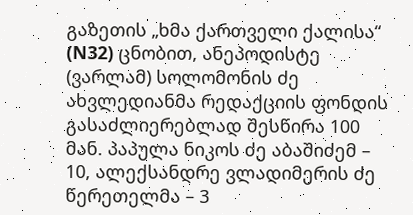გაზეთის „ხმა ქართველი ქალისა“ (N32) ცნობით, ანეპოდისტე (ვარლამ) სოლომონის ძე ახვლედიანმა რედაქციის ფონდის გასაძლიერებლად შესწირა 100 მან. პაპულა ნიკოს ძე აბაშიძემ – 10, ალექსანდრე ვლადიმერის ძე წერეთელმა – 3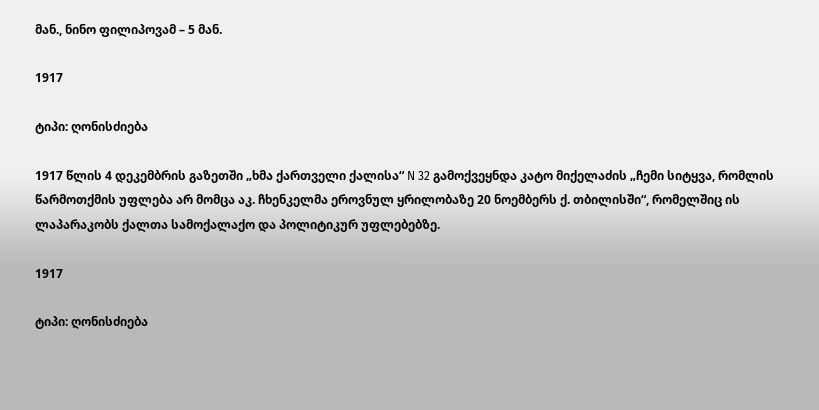მან., ნინო ფილიპოვამ – 5 მან.

1917

ტიპი: ღონისძიება

1917 წლის 4 დეკემბრის გაზეთში „ხმა ქართველი ქალისა“ N 32 გამოქვეყნდა კატო მიქელაძის „ჩემი სიტყვა, რომლის წარმოთქმის უფლება არ მომცა აკ. ჩხენკელმა ეროვნულ ყრილობაზე 20 ნოემბერს ქ. თბილისში“, რომელშიც ის ლაპარაკობს ქალთა სამოქალაქო და პოლიტიკურ უფლებებზე.

1917

ტიპი: ღონისძიება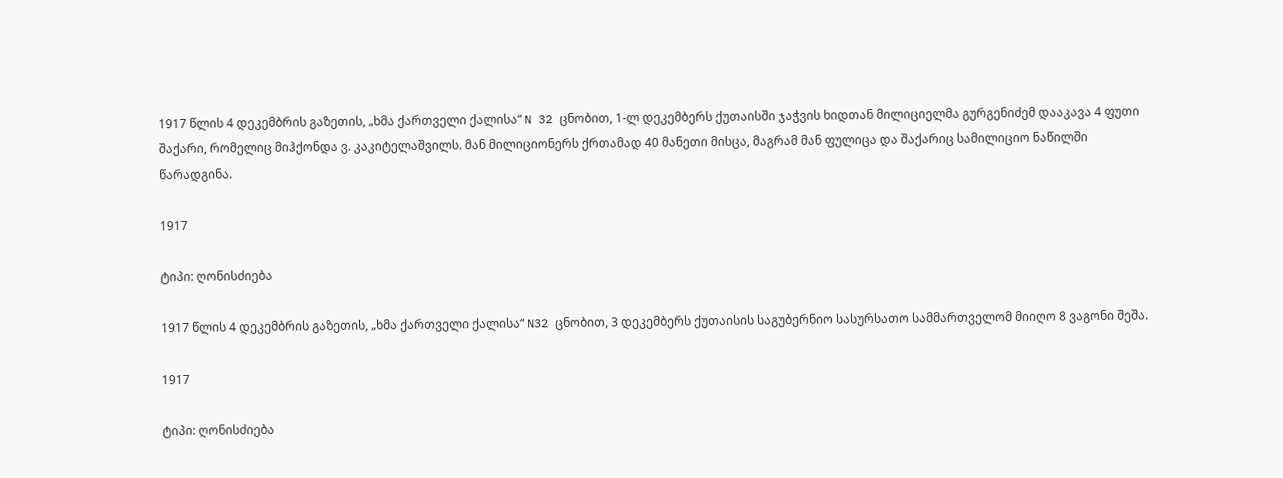1917 წლის 4 დეკემბრის გაზეთის, „ხმა ქართველი ქალისა“ N 32 ცნობით, 1-ლ დეკემბერს ქუთაისში ჯაჭვის ხიდთან მილიციელმა გურგენიძემ დააკავა 4 ფუთი შაქარი, რომელიც მიჰქონდა ვ. კაკიტელაშვილს. მან მილიციონერს ქრთამად 40 მანეთი მისცა, მაგრამ მან ფულიცა და შაქარიც სამილიციო ნაწილში წარადგინა.

1917

ტიპი: ღონისძიება

1917 წლის 4 დეკემბრის გაზეთის, „ხმა ქართველი ქალისა“ N32 ცნობით, 3 დეკემბერს ქუთაისის საგუბერნიო სასურსათო სამმართველომ მიიღო 8 ვაგონი შეშა.

1917

ტიპი: ღონისძიება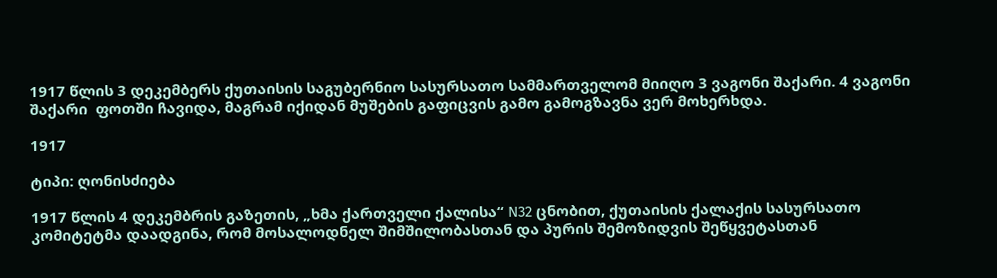1917 წლის 3 დეკემბერს ქუთაისის საგუბერნიო სასურსათო სამმართველომ მიიღო 3 ვაგონი შაქარი. 4 ვაგონი შაქარი  ფოთში ჩავიდა, მაგრამ იქიდან მუშების გაფიცვის გამო გამოგზავნა ვერ მოხერხდა.

1917

ტიპი: ღონისძიება

1917 წლის 4 დეკემბრის გაზეთის, „ხმა ქართველი ქალისა“ N32 ცნობით, ქუთაისის ქალაქის სასურსათო კომიტეტმა დაადგინა, რომ მოსალოდნელ შიმშილობასთან და პურის შემოზიდვის შეწყვეტასთან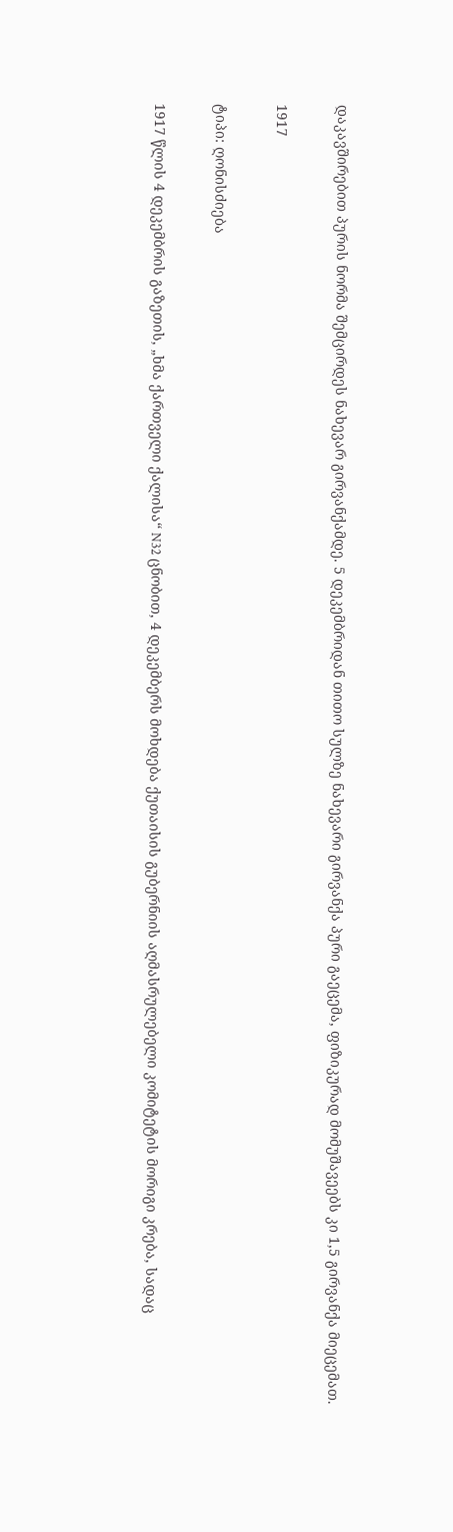დაკავშირებით პურის ნორმა შემცირდეს ნახევარ გირვანქამდე. 5 დეკემბრიდან თითო სულზე ნახევარი გირვანქა პური გაეცემა, ფიზიკურად მომუშავეებს კი 1,5 გირვანქა მიეცემათ.

1917

ტიპი: ღონისძიება

1917 წლის 4 დეკემბრის გაზეთის, „ხმა ქართველი ქალისა“ N32 ცნობით, 4 დეკემბერს მოხდება ქუთაისის გუბერნიის აღმასრულებელი კომიტეტის მორიგი კრება, სადაც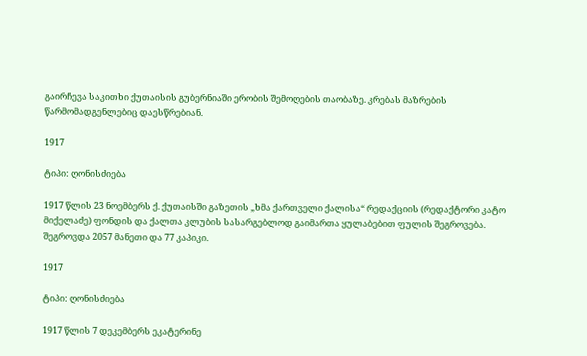გაირჩევა საკითხი ქუთაისის გუბერნიაში ერობის შემოღების თაობაზე. კრებას მაზრების წარმომადგენლებიც დაესწრებიან.

1917

ტიპი: ღონისძიება

1917 წლის 23 ნოემბერს ქ. ქუთაისში გაზეთის „ხმა ქართველი ქალისა“ რედაქციის (რედაქტორი კატო მიქელაძე) ფონდის და ქალთა კლუბის სასარგებლოდ გაიმართა ყულაბებით ფულის შეგროვება. შეგროვდა 2057 მანეთი და 77 კაპიკი.

1917

ტიპი: ღონისძიება

1917 წლის 7 დეკემბერს ეკატერინე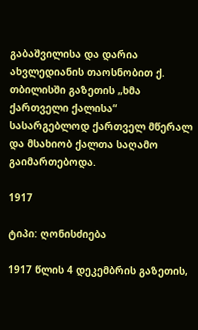გაბაშვილისა და დარია ახვლედიანის თაოსნობით ქ. თბილისში გაზეთის „ხმა ქართველი ქალისა“ სასარგებლოდ ქართველ მწერალ და მსახიობ ქალთა საღამო გაიმართებოდა.

1917

ტიპი: ღონისძიება

1917 წლის 4 დეკემბრის გაზეთის,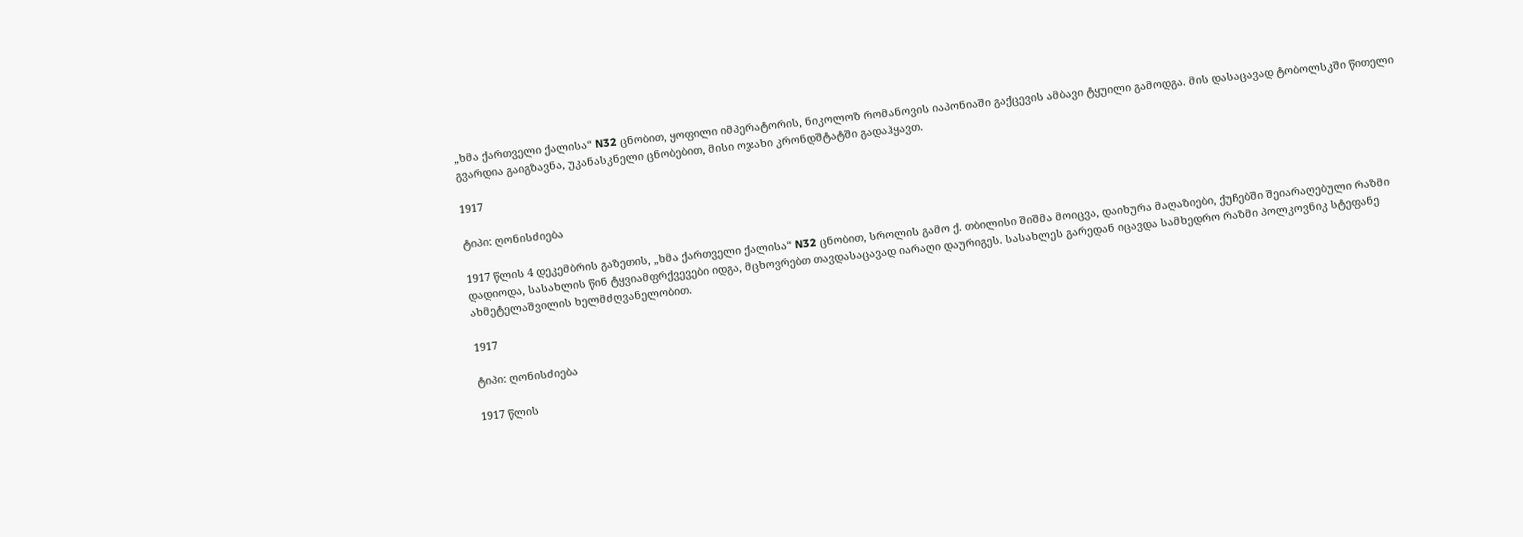„ხმა ქართველი ქალისა“ N32 ცნობით, ყოფილი იმპერატორის, ნიკოლოზ რომანოვის იაპონიაში გაქცევის ამბავი ტყუილი გამოდგა. მის დასაცავად ტობოლსკში წითელი გვარდია გაიგზავნა, უკანასკნელი ცნობებით, მისი ოჯახი კრონდშტატში გადაჰყავთ.

1917

ტიპი: ღონისძიება

1917 წლის 4 დეკემბრის გაზეთის, „ხმა ქართველი ქალისა“ N32 ცნობით, სროლის გამო ქ. თბილისი შიშმა მოიცვა, დაიხურა მაღაზიები, ქუჩებში შეიარაღებული რაზმი დადიოდა, სასახლის წინ ტყვიამფრქვევები იდგა, მცხოვრებთ თავდასაცავად იარაღი დაურიგეს. სასახლეს გარედან იცავდა სამხედრო რაზმი პოლკოვნიკ სტეფანე ახმეტელაშვილის ხელმძღვანელობით.

1917

ტიპი: ღონისძიება

1917 წლის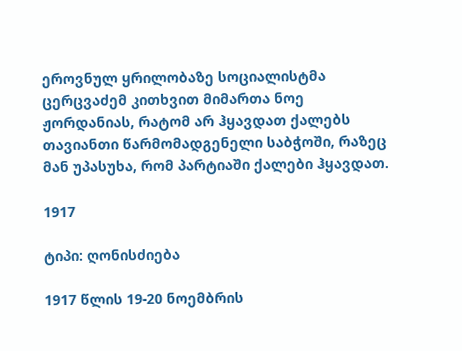ეროვნულ ყრილობაზე სოციალისტმა ცერცვაძემ კითხვით მიმართა ნოე ჟორდანიას, რატომ არ ჰყავდათ ქალებს თავიანთი წარმომადგენელი საბჭოში, რაზეც მან უპასუხა, რომ პარტიაში ქალები ჰყავდათ.

1917

ტიპი: ღონისძიება

1917 წლის 19-20 ნოემბრის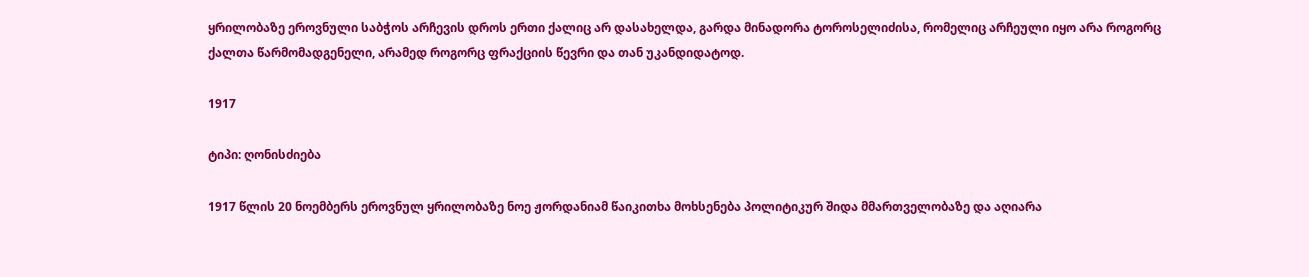ყრილობაზე ეროვნული საბჭოს არჩევის დროს ერთი ქალიც არ დასახელდა, გარდა მინადორა ტოროსელიძისა, რომელიც არჩეული იყო არა როგორც ქალთა წარმომადგენელი, არამედ როგორც ფრაქციის წევრი და თან უკანდიდატოდ.

1917

ტიპი: ღონისძიება

1917 წლის 20 ნოემბერს ეროვნულ ყრილობაზე ნოე ჟორდანიამ წაიკითხა მოხსენება პოლიტიკურ შიდა მმართველობაზე და აღიარა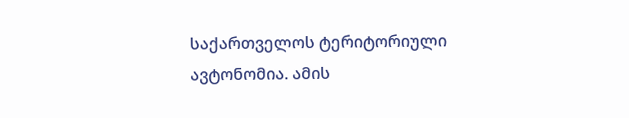საქართველოს ტერიტორიული ავტონომია. ამის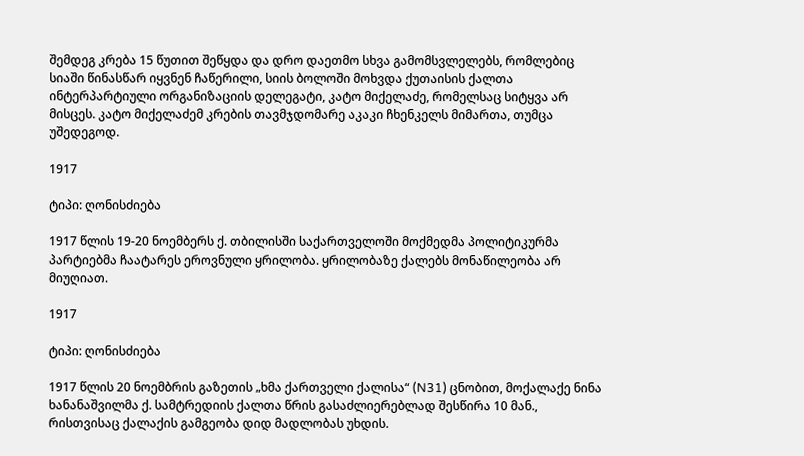შემდეგ კრება 15 წუთით შეწყდა და დრო დაეთმო სხვა გამომსვლელებს, რომლებიც სიაში წინასწარ იყვნენ ჩაწერილი, სიის ბოლოში მოხვდა ქუთაისის ქალთა ინტერპარტიული ორგანიზაციის დელეგატი, კატო მიქელაძე, რომელსაც სიტყვა არ მისცეს. კატო მიქელაძემ კრების თავმჯდომარე აკაკი ჩხენკელს მიმართა, თუმცა უშედეგოდ.

1917

ტიპი: ღონისძიება

1917 წლის 19-20 ნოემბერს ქ. თბილისში საქართველოში მოქმედმა პოლიტიკურმა პარტიებმა ჩაატარეს ეროვნული ყრილობა. ყრილობაზე ქალებს მონაწილეობა არ მიუღიათ.

1917

ტიპი: ღონისძიება

1917 წლის 20 ნოემბრის გაზეთის „ხმა ქართველი ქალისა“ (N31) ცნობით, მოქალაქე ნინა ხანანაშვილმა ქ. სამტრედიის ქალთა წრის გასაძლიერებლად შესწირა 10 მან., რისთვისაც ქალაქის გამგეობა დიდ მადლობას უხდის.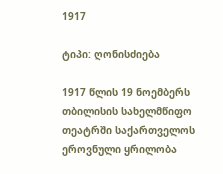1917

ტიპი: ღონისძიება

1917 წლის 19 ნოემბერს თბილისის სახელმწიფო თეატრში საქართველოს ეროვნული ყრილობა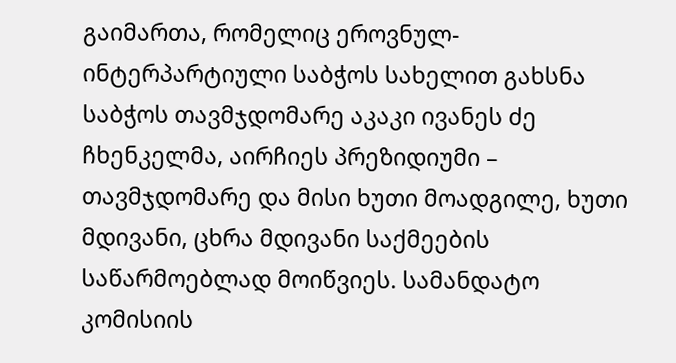გაიმართა, რომელიც ეროვნულ-ინტერპარტიული საბჭოს სახელით გახსნა საბჭოს თავმჯდომარე აკაკი ივანეს ძე ჩხენკელმა, აირჩიეს პრეზიდიუმი – თავმჯდომარე და მისი ხუთი მოადგილე, ხუთი მდივანი, ცხრა მდივანი საქმეების საწარმოებლად მოიწვიეს. სამანდატო კომისიის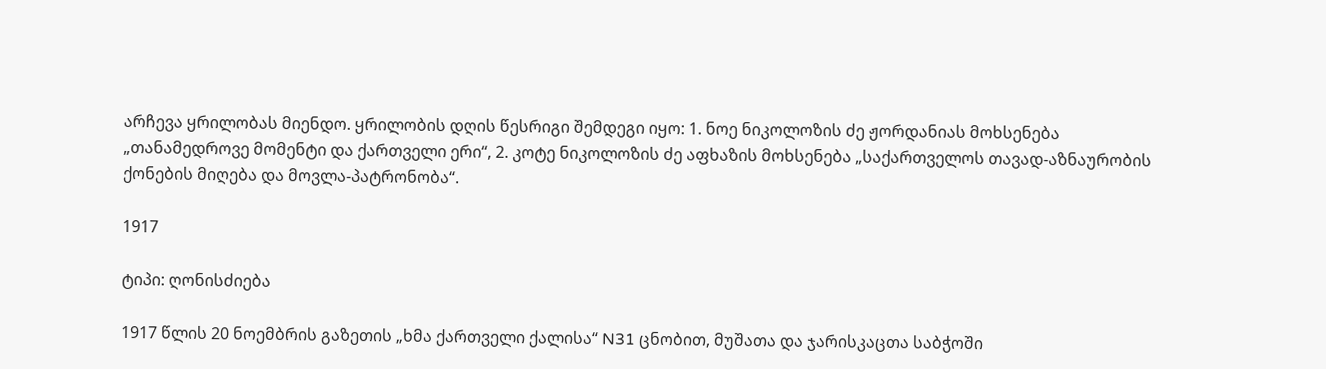არჩევა ყრილობას მიენდო. ყრილობის დღის წესრიგი შემდეგი იყო: 1. ნოე ნიკოლოზის ძე ჟორდანიას მოხსენება „თანამედროვე მომენტი და ქართველი ერი“, 2. კოტე ნიკოლოზის ძე აფხაზის მოხსენება „საქართველოს თავად-აზნაურობის ქონების მიღება და მოვლა-პატრონობა“.

1917

ტიპი: ღონისძიება

1917 წლის 20 ნოემბრის გაზეთის „ხმა ქართველი ქალისა“ N31 ცნობით, მუშათა და ჯარისკაცთა საბჭოში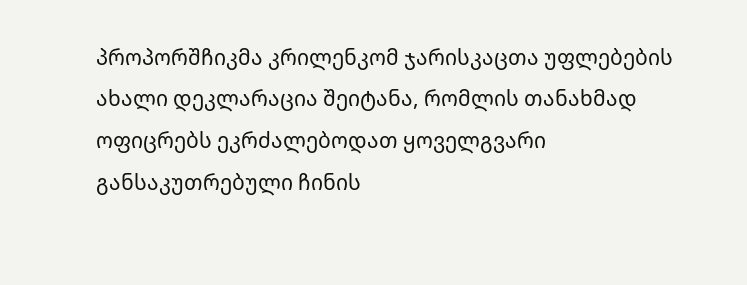პროპორშჩიკმა კრილენკომ ჯარისკაცთა უფლებების ახალი დეკლარაცია შეიტანა, რომლის თანახმად ოფიცრებს ეკრძალებოდათ ყოველგვარი განსაკუთრებული ჩინის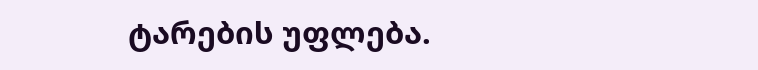ტარების უფლება.